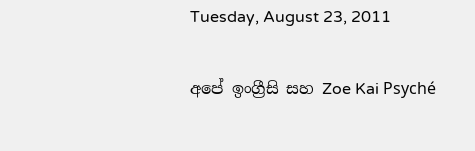Tuesday, August 23, 2011

අපේ ඉංග්‍රීසි සහ Zoe Kai Psyché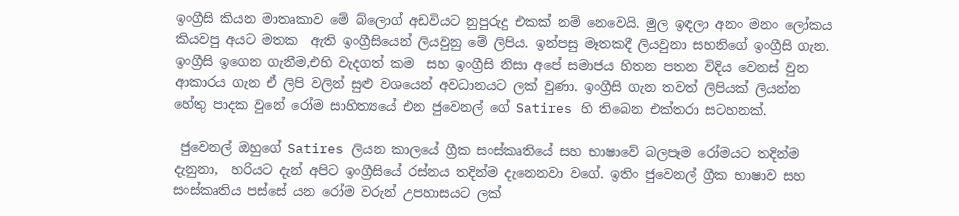ඉංග්‍රීසි කියන මාතෘකාව මේ බ්ලොග් අඩවියට නුපුරුදු එකක් නම් නෙවෙයි. මුල ඉඳලා අනං මනං ලෝකය කියවපු අයට මතක  ඇති ඉංග්‍රීසියෙන් ලියවුනු මේ ලිපිය. ඉන්පසු මෑතකදී ලියවුනා සහනිගේ ඉංග්‍රීසි ගැන. ඉංග්‍රීසි ඉගෙන ගැනීම,එහි වැදගත් කම  සහ ඉංග්‍රීසි නිසා අපේ සමාජය හිතන පතන විදිය වෙනස් වුන ආකාරය ගැන ඒ ලිපි වලින් සුළු වශයෙන් අවධානයට ලක් වුණා. ඉංග්‍රීසි ගැන තවත් ලිපියක් ලියන්න හේතු පාදක වුනේ රෝම සාහිත්‍යයේ එන ජුවෙනල් ගේ Satires හි තිබෙන එක්තරා සටහනක්.

 ජුවෙනල් ඔහුගේ Satires ලියන කාලයේ ග්‍රීක සංස්කෘතියේ සහ භාෂාවේ බලපෑම රෝමයට තදින්ම දැනුනා,  හරියට දැන් අපිට ඉංග්‍රීසියේ රස්නය තදින්ම දැනෙනවා වගේ. ඉතිං ජුවෙනල් ග්‍රීක භාෂාව සහ සංස්කෘතිය පස්සේ යන රෝම වරුන් උපහාසයට ලක්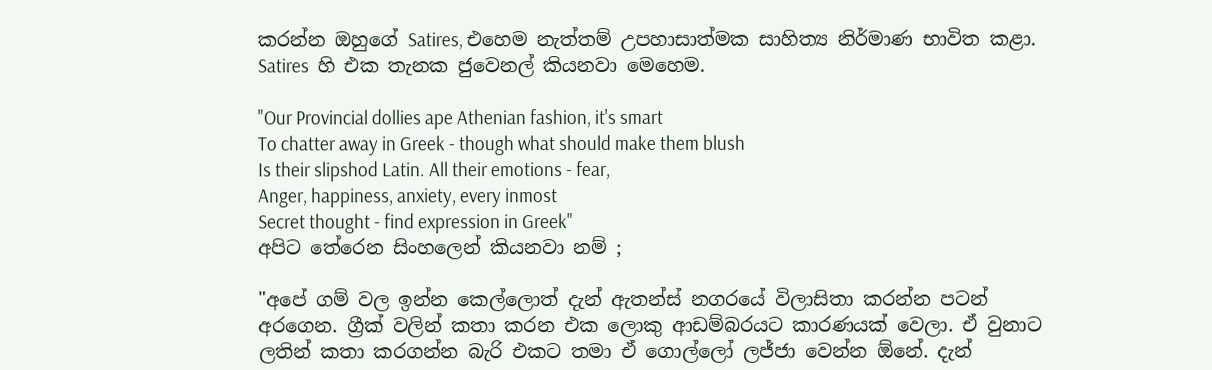කරන්න ඔහුගේ Satires, එහෙම නැත්තම් උපහාසාත්මක සාහිත්‍ය නිර්මාණ භාවිත කළා. Satires  හි එක තැනක ජුවෙනල් කියනවා මෙහෙම.

"Our Provincial dollies ape Athenian fashion, it's smart
To chatter away in Greek - though what should make them blush
Is their slipshod Latin. All their emotions - fear,
Anger, happiness, anxiety, every inmost
Secret thought - find expression in Greek"
අපිට තේරෙන සිංහලෙන් කියනවා නම් ;

"අපේ ගම් වල ඉන්න කෙල්ලොත් දැන් ඇතන්ස් නගරයේ විලාසිතා කරන්න පටන් අරගෙන. ග්‍රීක් වලින් කතා කරන එක ලොකු ආඩම්බරයට කාරණයක් වෙලා. ඒ වුනාට ලතින් කතා කරගන්න බැරි එකට තමා ඒ ගොල්ලෝ ලජ්ජා වෙන්න ඕනේ. දැන්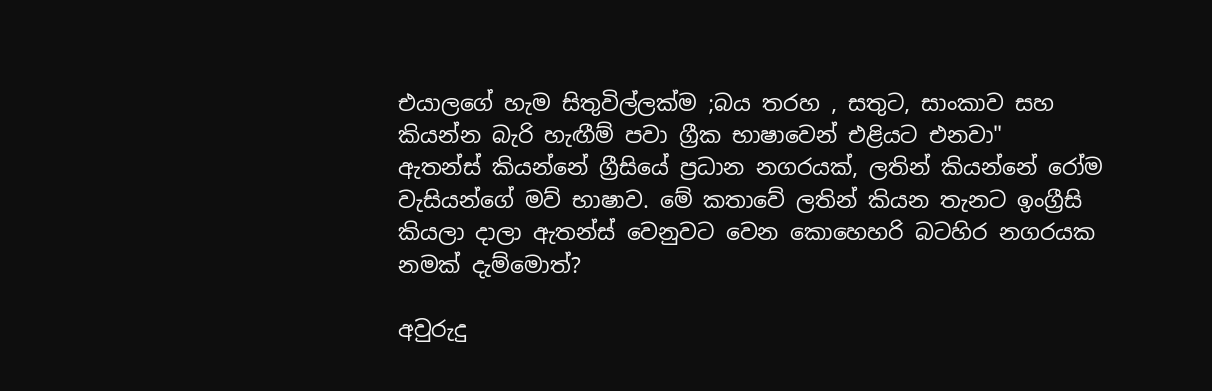එයාලගේ හැම සිතුවිල්ලක්ම ;බය තරහ , සතුට, සාංකාව සහ කියන්න බැරි හැඟීම් පවා ග්‍රීක භාෂාවෙන් එළියට එනවා"
ඇතන්ස් කියන්නේ ග්‍රීසියේ ප්‍රධාන නගරයක්, ලතින් කියන්නේ රෝම වැසියන්ගේ මව් භාෂාව. මේ කතාවේ ලතින් කියන තැනට ඉංග්‍රීසි කියලා දාලා ඇතන්ස් වෙනුවට වෙන කොහෙහරි බටහිර නගරයක නමක් දැම්මොත්?

අවුරුදු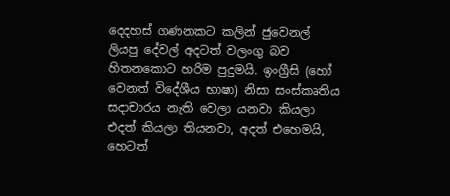දෙදහස් ගණනකට කලින් ජුවෙනල් ලියපු දේවල් අදටත් වලංගු බව හිතනකොට හරිම පුදුමයි. ඉංග්‍රීසි (හෝ වෙනත් විදේශීය භාෂා) නිසා සංස්කෘතිය සදාචාරය නැති වෙලා යනවා කියලා එදත් කියලා තියනවා, අදත් එහෙමයි, හෙටත්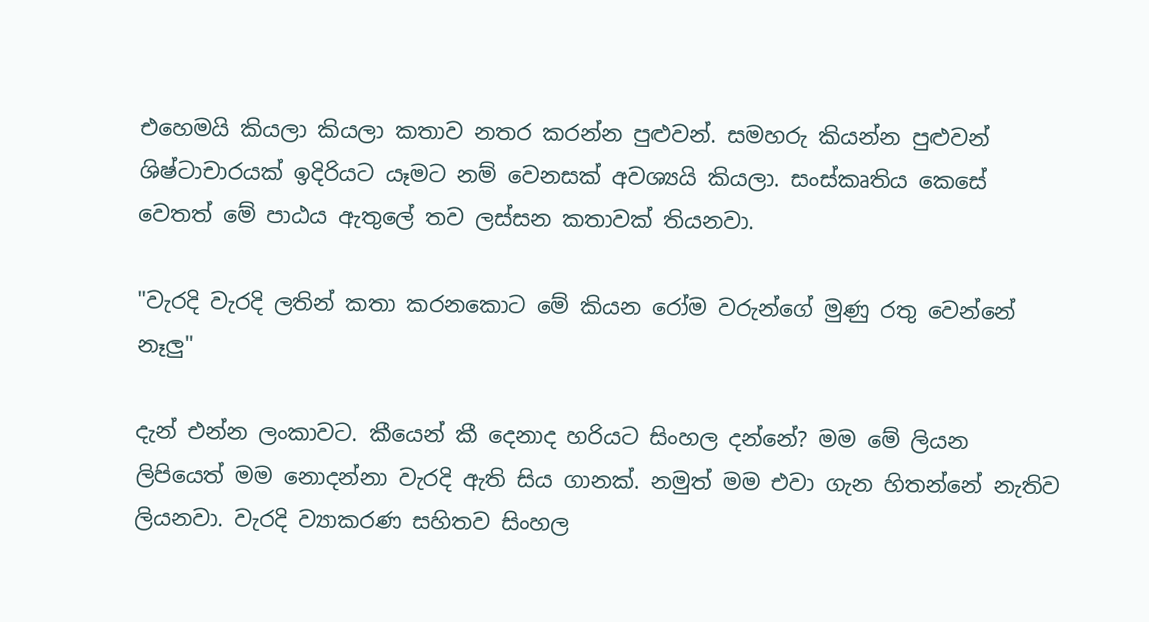එහෙමයි කියලා කියලා කතාව නතර කරන්න පුළුවන්. සමහරු කියන්න පුළුවන් ශිෂ්ටාචාරයක් ඉදිරියට යෑමට නම් වෙනසක් අවශ්‍යයි කියලා. සංස්කෘතිය කෙසේ වෙතත් මේ පාඨය ඇතුලේ තව ලස්සන කතාවක් තියනවා.

"වැරදි වැරදි ලතින් කතා කරනකොට මේ කියන රෝම වරුන්ගේ මුණු රතු වෙන්නේ නෑලු"

දැන් එන්න ලංකාවට. කීයෙන් කී දෙනාද හරියට සිංහල දන්නේ? මම මේ ලියන ලිපියෙත් මම නොදන්නා වැරදි ඇති සිය ගානක්. නමුත් මම එවා ගැන හිතන්නේ නැතිව ලියනවා. වැරදි ව්‍යාකරණ සහිතව සිංහල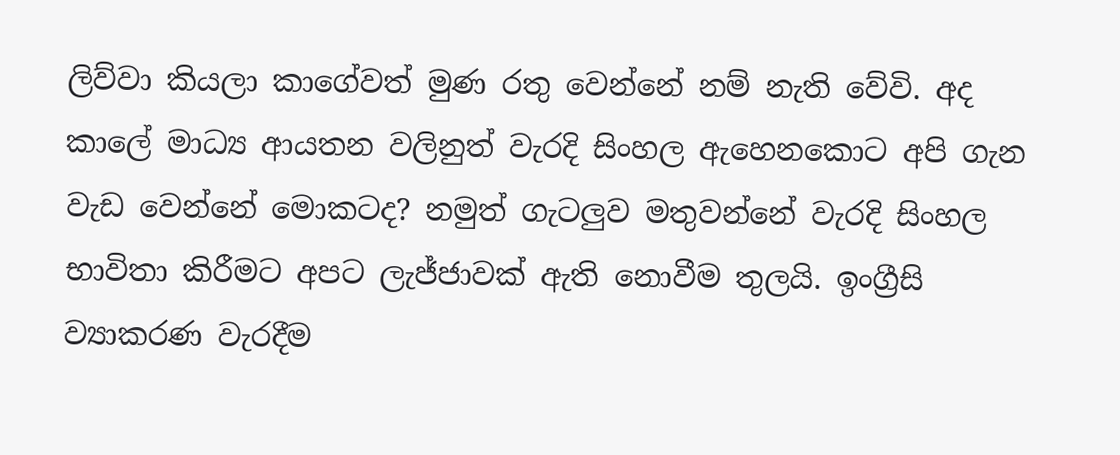ලිව්වා කියලා කාගේවත් මුණ රතු වෙන්නේ නම් නැති වේවි. අද කාලේ මාධ්‍ය ආයතන වලිනුත් වැරදි සිංහල ඇහෙනකොට අපි ගැන වැඩ වෙන්නේ මොකටද? නමුත් ගැටලුව මතුවන්නේ වැරදි සිංහල භාවිතා කිරීමට අපට ලැජ්ජාවක් ඇති නොවීම තුලයි. ඉංග්‍රීසි ව්‍යාකරණ වැරදීම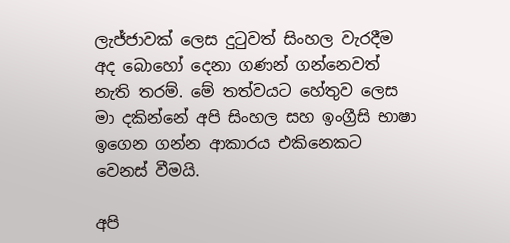ලැජ්ජාවක් ලෙස දුටුවත් සිංහල වැරදීම අද බොහෝ දෙනා ගණන් ගන්නෙවත් නැති තරම්. මේ තත්වයට හේතුව ලෙස මා දකින්නේ අපි සිංහල සහ ඉංග්‍රීසි භාෂා ඉගෙන ගන්න ආකාරය එකිනෙකට වෙනස් වීමයි.

අපි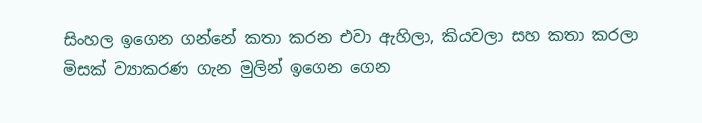සිංහල ඉගෙන ගන්නේ කතා කරන එවා ඇහිලා, කියවලා සහ කතා කරලා මිසක් ව්‍යාකරණ ගැන මුලින් ඉගෙන ගෙන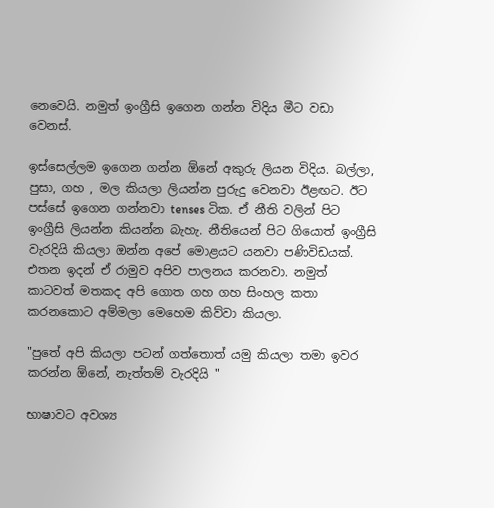නෙවෙයි. නමුත් ඉංග්‍රීසි ඉගෙන ගන්න විදිය මීට වඩා වෙනස්.

ඉස්සෙල්ලම ඉගෙන ගන්න ඕනේ අකුරු ලියන විදිය. බල්ලා, පුසා, ගහ , මල කියලා ලියන්න පුරුදු වෙනවා ඊළඟට. ඊට පස්සේ ඉගෙන ගන්නවා tenses ටික. ඒ නීති වලින් පිට ඉංග්‍රීසි ලියන්න කියන්න බැහැ. නීතියෙන් පිට ගියොත් ඉංග්‍රීසි වැරදියි කියලා ඔන්න අපේ මොළයට යනවා පණිවිඩයක්. එතන ඉදන් ඒ රාමුව අපිව පාලනය කරනවා. නමුත් කාටවත් මතකද අපි ගොත ගහ ගහ සිංහල කතා කරනකොට අම්මලා මෙහෙම කිව්වා කියලා.

"පුතේ අපි කියලා පටන් ගත්තොත් යමු කියලා තමා ඉවර කරන්න ඕනේ, නැත්තම් වැරදියි "

භාෂාවට අවශ්‍ය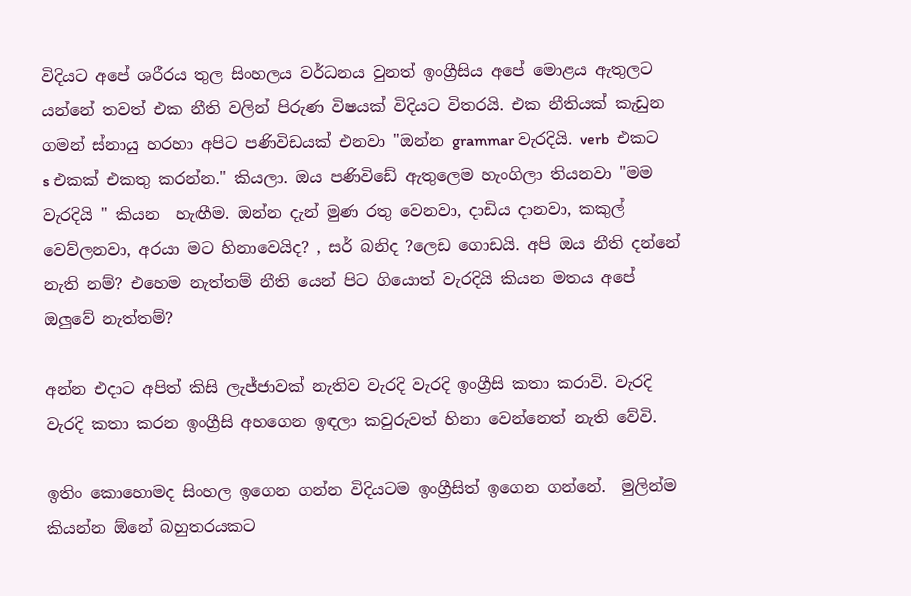විදියට අපේ ශරීරය තුල සිංහලය වර්ධනය වුනත් ඉංග්‍රීසිය අපේ මොළය ඇතුලට යන්නේ තවත් එක නීති වලින් පිරුණ විෂයක් විදියට විතරයි. එක නීතියක් කැඩුන ගමන් ස්නායු හරහා අපිට පණිවිඩයක් එනවා "ඔන්න grammar වැරදියි. verb  එකට s එකක් එකතු කරන්න." කියලා. ඔය පණිවිඩේ ඇතුලෙම හැංගිලා තියනවා "මම වැරදියි " කියන  හැඟීම. ඔන්න දැන් මුණ රතු වෙනවා, දාඩිය දානවා, කකුල් වෙව්ලනවා, අරයා මට හිනාවෙයිද? , සර් බනිද ?ලෙඩ ගොඩයි. අපි ඔය නීති දන්නේ නැති නම්? එහෙම නැත්තම් නීති යෙන් පිට ගියොත් වැරදියි කියන මතය අපේ ඔලුවේ නැත්තම්?

අන්න එදාට අපිත් කිසි ලැජ්ජාවක් නැතිව වැරදි වැරදි ඉංග්‍රීසි කතා කරාවි. වැරදි වැරදි කතා කරන ඉංග්‍රීසි අහගෙන ඉඳලා කවුරුවත් හිනා වෙන්නෙත් නැති වේවි.

ඉතිං කොහොමද සිංහල ඉගෙන ගන්න විදියටම ඉංග්‍රීසිත් ඉගෙන ගන්නේ.  මුලින්ම කියන්න ඕනේ බහුතරයකට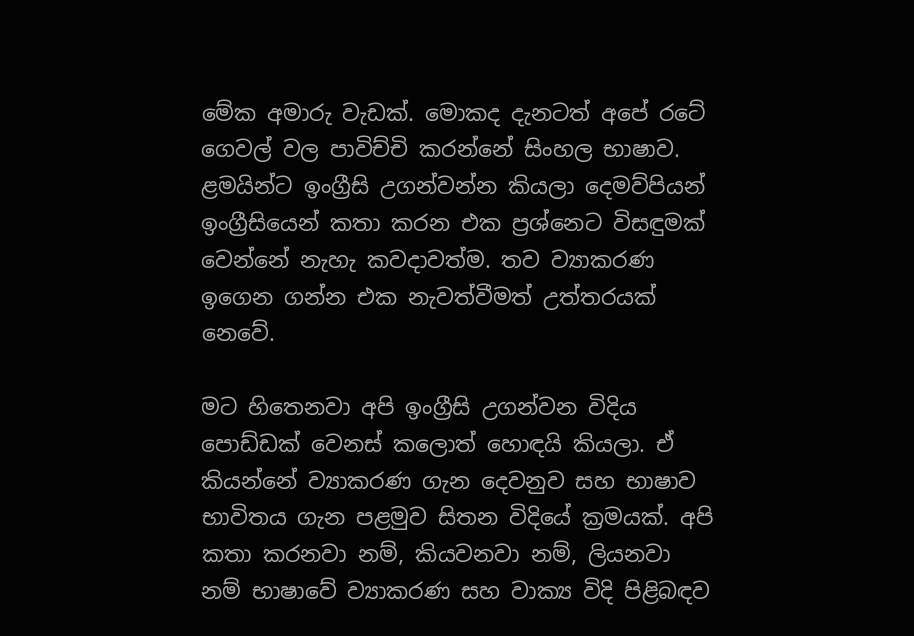මේක අමාරු වැඩක්. මොකද දැනටත් අපේ රටේ ගෙවල් වල පාවිච්චි කරන්නේ සිංහල භාෂාව. ළමයින්ට ඉංග්‍රීසි උගන්වන්න කියලා දෙමව්පියන් ඉංග්‍රීසියෙන් කතා කරන එක ප්‍රශ්නෙට විසඳුමක් වෙන්නේ නැහැ කවදාවත්ම. තව ව්‍යාකරණ ඉගෙන ගන්න එක නැවත්වීමත් උත්තරයක්‌ නෙවේ.

මට හිතෙනවා අපි ඉංග්‍රීසි උගන්වන විදිය පොඩ්ඩක් වෙනස් කලොත් හොඳයි කියලා. ඒ කියන්නේ ව්‍යාකරණ ගැන දෙවනුව සහ භාෂාව භාවිතය ගැන පළමුව සිතන විදියේ ක්‍රමයක්. අපි කතා කරනවා නම්, කියවනවා නම්, ලියනවා නම් භාෂාවේ ව්‍යාකරණ සහ වාක්‍ය විදි පිළිබඳව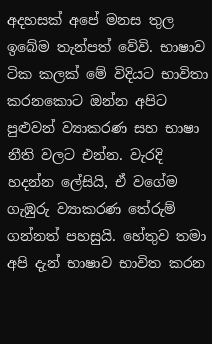අදහසක් අපේ මනස තුල ඉබේම තැන්පත් වේවි. භාෂාව ටික කලක් මේ විදියට භාවිතා කරනකොට ඔන්න අපිට පුළුවන් ව්‍යාකරණ සහ භාෂා නීති වලට එන්න. වැරදි හදන්න ලේසියි, ඒ වගේම ගැඹුරු ව්‍යාකරණ තේරුම් ගන්නත් පහසුයි. හේතුව තමා අපි දැන් භාෂාව භාවිත කරන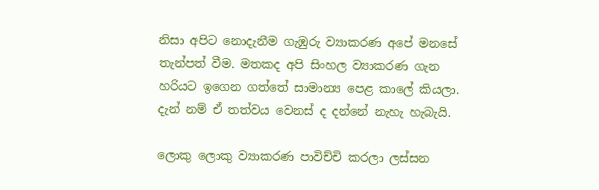නිසා අපිට නොදැනීම ගැඹුරු ව්‍යාකරණ අපේ මනසේ තැන්පත් වීම. මතකද අපි සිංහල ව්‍යාකරණ ගැන හරියට ඉගෙන ගත්තේ සාමාන්‍ය පෙළ කාලේ කියලා. දැන් නම් ඒ තත්වය වෙනස් ද දන්නේ නැහැ හැබැයි.

ලොකු ලොකු ව්‍යාකරණ පාවිච්චි කරලා ලස්සන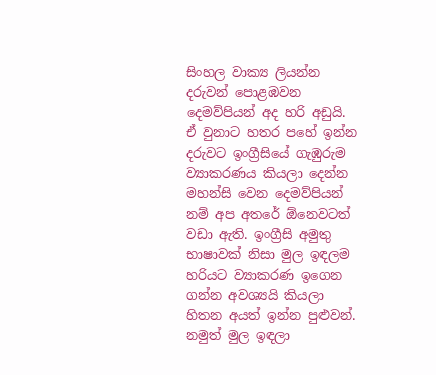සිංහල වාක්‍ය ලියන්න දරුවන් පොළඹවන දෙමව්පියන් අද හරි අඩුයි. ඒ වුනාට හතර පහේ ඉන්න දරුවට ඉංග්‍රීසියේ ගැඹුරුම ව්‍යාකරණය කියලා දෙන්න මහන්සි වෙන දෙමව්පියන් නම් අප අතරේ ඕනෙවටත් වඩා ඇති. ඉංග්‍රීසි අමුතු භාෂාවක් නිසා මුල ඉඳලම හරියට ව්‍යාකරණ ඉගෙන ගන්න අවශ්‍යයි කියලා හිතන අයත් ඉන්න පුළුවන්. නමුත් මුල ඉඳලා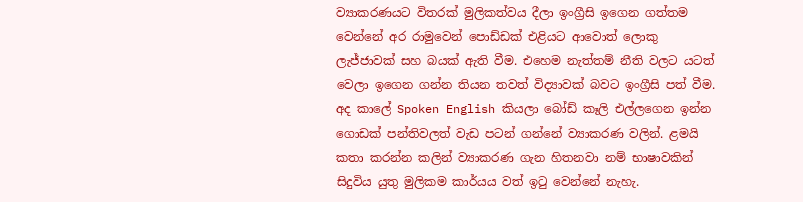ව්‍යාකරණයට විතරක් මුලිකත්වය දීලා ඉංග්‍රීසි ඉගෙන ගත්තම වෙන්නේ අර රාමුවෙන් පොඩ්ඩක් එළියට ආවොත් ලොකු ලැජ්ජාවක් සහ බයක් ඇති වීම. එහෙම නැත්තම් නීති වලට යටත් වෙලා ඉගෙන ගන්න තියන තවත් විද්‍යාවක් බවට ඉංග්‍රීසි පත් වීම. අද කාලේ Spoken English කියලා බෝඩ් කෑලි එල්ලගෙන ඉන්න ගොඩක් පන්තිවලත් වැඩ පටන් ගන්නේ ව්‍යාකරණ වලින්. ළමයි කතා කරන්න කලින් ව්‍යාකරණ ගැන හිතනවා නම් භාෂාවකින් සිදුවිය යුතු මුලිකම කාර්යය වත් ඉටු වෙන්නේ නැහැ.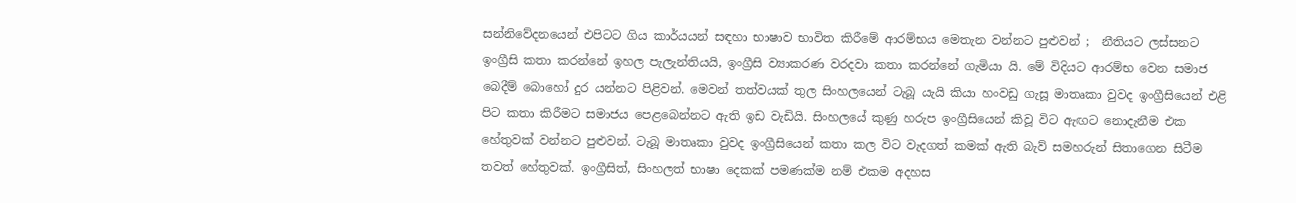සන්නිවේදනයෙන් එපිටට ගිය කාර්යයන් සඳහා භාෂාව භාවිත කිරීමේ ආරම්භය මෙතැන වන්නට පුළුවන් ;  නීතියට ලස්සනට ඉංග්‍රීසි කතා කරන්නේ ඉහල පැලැන්තියයි, ඉංග්‍රීසි ව්‍යාකරණ වරදවා කතා කරන්නේ ගැමියා යි. මේ විදියට ආරම්භ වෙන සමාජ බෙදීම් බොහෝ දුර යන්නට පිළිවන්. මෙවන් තත්වයක් තුල සිංහලයෙන් ටැබූ යැයි කියා හංවඩු ගැසූ මාතෘකා වුවද ඉංග්‍රීසියෙන් එළි පිට කතා කිරීමට සමාජය පෙළබෙන්නට ඇති ඉඩ වැඩියි. සිංහලයේ කුණු හරුප ඉංග්‍රීසියෙන් කිවූ විට ඇඟට නොදැනීම එක හේතුවක් වන්නට පුළුවන්. ටැබූ මාතෘකා වුවද ඉංග්‍රීසියෙන් කතා කල විට වැදගත් කමක් ඇති බැව් සමහරුන් සිතාගෙන සිටීම තවත් හේතුවක්. ඉංග්‍රීසිත්, සිංහලත් භාෂා දෙකක් පමණක්ම නම් එකම අදහස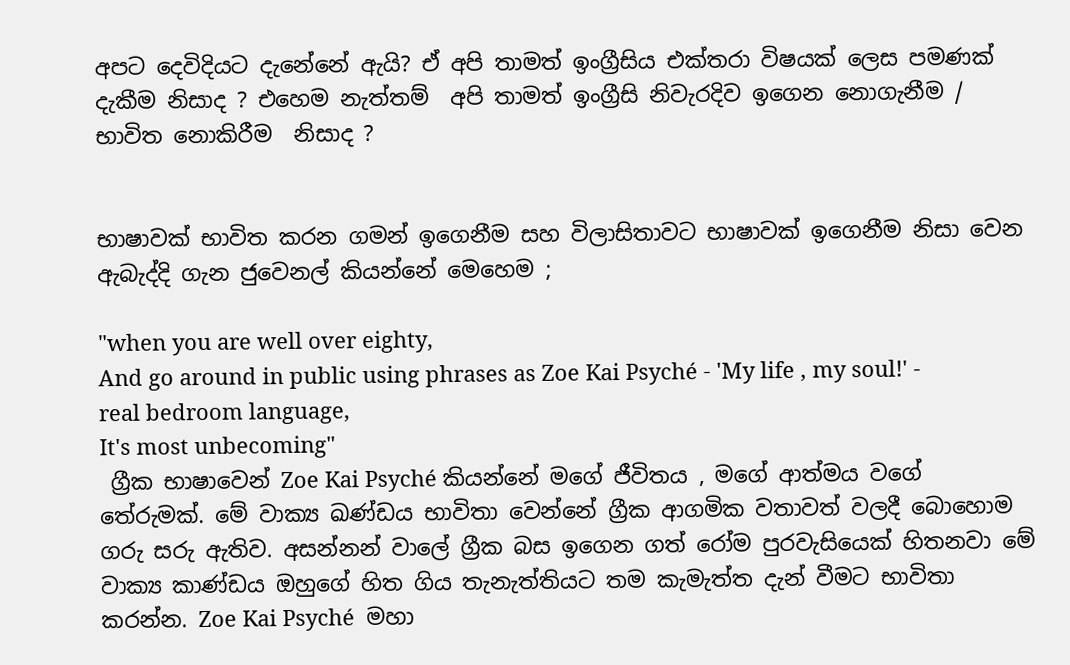අපට දෙවිදියට දැනේනේ ඇයි? ඒ අපි තාමත් ඉංග්‍රීසිය එක්තරා විෂයක් ලෙස පමණක් දැකීම නිසාද ? එහෙම නැත්තම්  අපි තාමත් ඉංග්‍රීසි නිවැරදිව ඉගෙන නොගැනීම / භාවිත නොකිරීම  නිසාද ?


භාෂාවක් භාවිත කරන ගමන් ඉගෙනීම සහ විලාසිතාවට භාෂාවක් ඉගෙනීම නිසා වෙන ඇබැද්දි ගැන ජුවෙනල් කියන්නේ මෙහෙම ;

"when you are well over eighty,
And go around in public using phrases as Zoe Kai Psyché - 'My life , my soul!' - real bedroom language,
It's most unbecoming"
 ග්‍රීක භාෂාවෙන් Zoe Kai Psyché කියන්නේ මගේ ජීවිතය , මගේ ආත්මය වගේ තේරුමක්. මේ වාක්‍ය ඛණ්ඩය භාවිතා වෙන්නේ ග්‍රීක ආගමික වතාවත් වලදී බොහොම ගරු සරු ඇතිව. අසන්නන් වාලේ ග්‍රීක බස ඉගෙන ගත් රෝම පුරවැසියෙක් හිතනවා මේ වාක්‍ය කාණ්ඩය ඔහුගේ හිත ගිය තැනැත්තියට තම කැමැත්ත දැන් වීමට භාවිතා කරන්න. Zoe Kai Psyché  මහා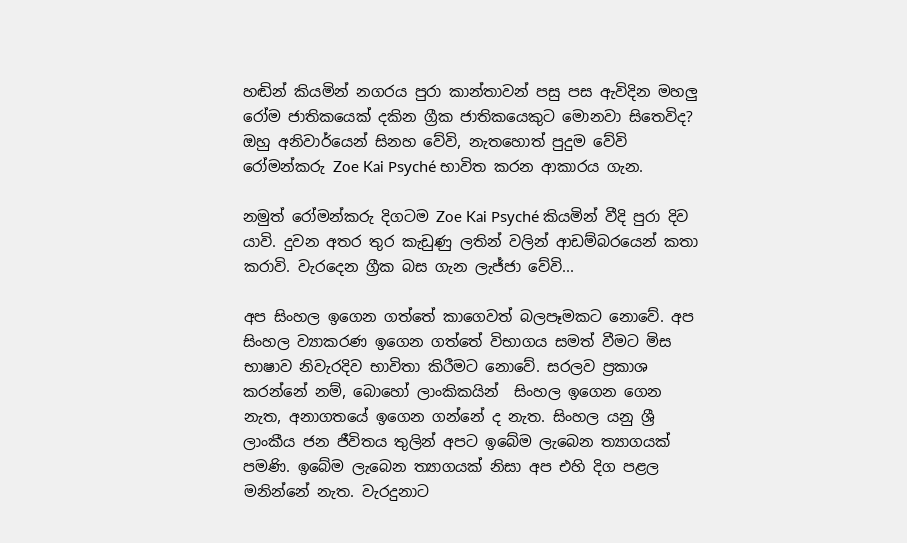හඬින් කියමින් නගරය පුරා කාන්තාවන් පසු පස ඇවිදින මහලු රෝම ජාතිකයෙක් දකින ග්‍රීක ජාතිකයෙකුට මොනවා සිතෙවිද? ඔහු අනිවාර්යෙන් සිනහ වේවි, නැතහොත් පුදුම වේවි  රෝමන්කරු Zoe Kai Psyché භාවිත කරන ආකාරය ගැන.

නමුත් රෝමන්කරු දිගටම Zoe Kai Psyché කියමින් වීදි පුරා දිව යාවි. දුවන අතර තුර කැඩුණු ලතින් වලින් ආඩම්බරයෙන් කතා කරාවි. වැරදෙන ග්‍රීක බස ගැන ලැජ්ජා වේවි...

අප සිංහල ඉගෙන ගත්තේ කාගෙවත් බලපෑමකට නොවේ. අප සිංහල ව්‍යාකරණ ඉගෙන ගත්තේ විභාගය සමත් වීමට මිස භාෂාව නිවැරදිව භාවිතා කිරීමට නොවේ. සරලව ප්‍රකාශ කරන්නේ නම්, බොහෝ ලාංකිකයින්  සිංහල ඉගෙන ගෙන නැත, අනාගතයේ ඉගෙන ගන්නේ ද නැත. සිංහල යනු ශ්‍රී ලාංකීය ජන ජීවිතය තුලින් අපට ඉබේම ලැබෙන ත්‍යාගයක් පමණි. ඉබේම ලැබෙන ත්‍යාගයක් නිසා අප එහි දිග පළල මනින්නේ නැත. වැරදුනාට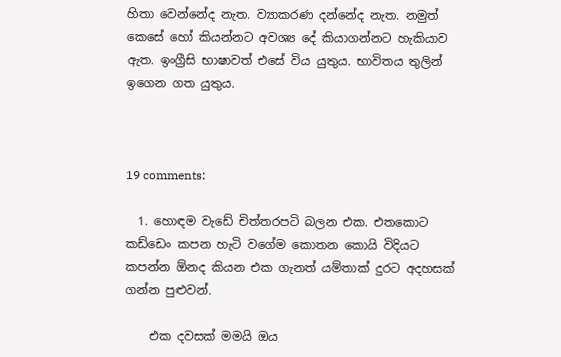හිතා වෙන්නේද නැත. ව්‍යාකරණ දන්නේද නැත. නමුත් කෙසේ හෝ කියන්නට අවශ්‍ය දේ කියාගන්නට හැකියාව ඇත. ඉංග්‍රීසි භාෂාවත් එසේ විය යුතුය. භාවිතය තුලින් ඉගෙන ගත යුතුය.



19 comments:

  1. හොඳම වැඩේ චිත්තරපටි බලන එක. එතකොට කඩ්ඩෙං කපන හැටි වගේම කොතන කොයි විදියට කපන්න ඕනද කියන එක ගැනත් යම්තාක් දුරට අදහසක් ගන්න පුළුවන්.

    එක දවසක් මමයි ඔය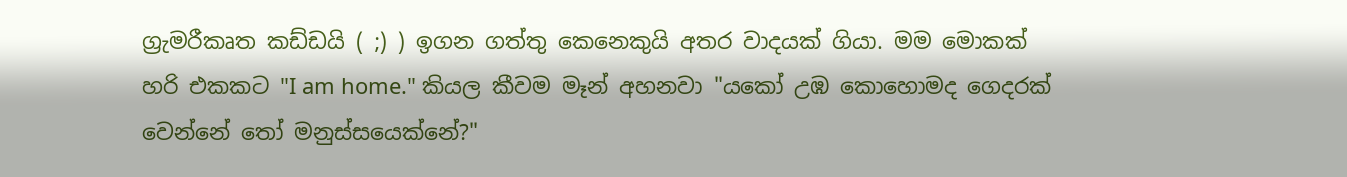ග්‍රැමරීකෘත කඩ්ඩයි ( ;) ) ඉගන ගත්තු කෙනෙකුයි අතර වාදයක් ගියා. මම මොකක් හරි එකකට "I am home." කියල කීවම මෑන් අහනවා "යකෝ උඹ කොහොමද ගෙදරක් වෙන්නේ තෝ මනුස්සයෙක්නේ?"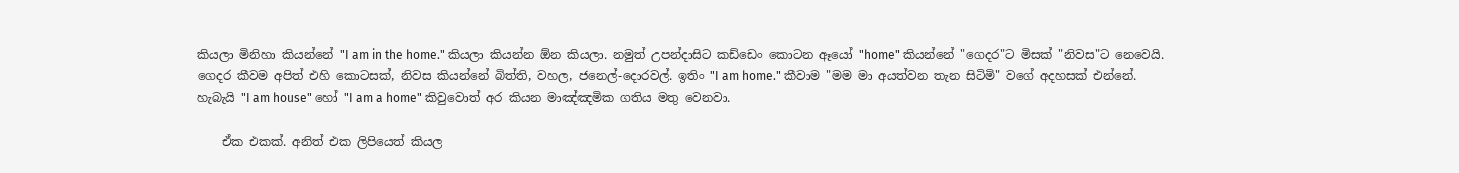කියලා මිනිහා කියන්නේ "I am in the home." කියලා කියන්න ඕන කියලා. නමුත් උපන්දාසිට කඩ්ඩෙං කොටන ඈයෝ "home" කියන්නේ "ගෙදර"ට මිසක් "නිවස"ට නෙවෙයි. ගෙදර කීවම අපිත් එහි කොටසක්, නිවස කියන්නේ බිත්ති, වහල, ජනෙල්-දොරවල්. ඉතිං "I am home." කීවාම "මම මා අයත්වන තැන සිටිමි" වගේ අදහසක් එන්නේ. හැබැයි "I am house" හෝ "I am a home" කිවුවොත් අර කියන මාඤ්ඤමික ගතිය මතු වෙනවා.

    ඒක එකක්. අනිත් එක ලිපියෙත් කියල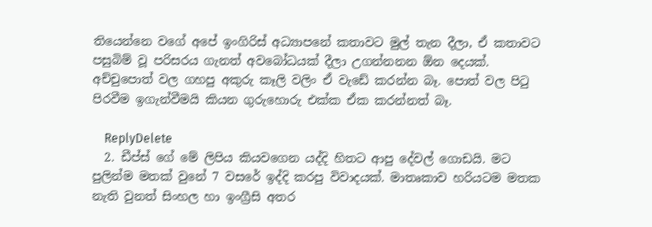තියෙන්නෙ වගේ අපේ ඉංගිරිස් අධ්‍යාපනේ කතාවට මුල් තැන දීලා, ඒ කතාවට පසුබිම් වූ පරිසරය ගැනත් අවබෝධයක් දීලා උගන්නනන ඕන දෙයක්. අච්චුපොත් වල ගහපු අකුරු කෑලි වලිං ඒ වැඩේ කරන්න බෑ. පොත් වල පිටු පිරවීම ඉගැන්වීමයි කියන ගුරුහොරු එක්ක ඒක කරන්නත් බෑ.

    ReplyDelete
  2. ඩීප්ස් ගේ මේ ලිපිය කියවගෙන යද්දි හිතට ආපු දේවල් ගොඩයි. මට පුලින්ම මතක් වුනේ 7 වසරේ ඉද්දි කරපු විවාදයක්. මාතෘකාව හරියටම මතක නැති වුනත් සිංහල හා ඉංග්‍රීසි අතර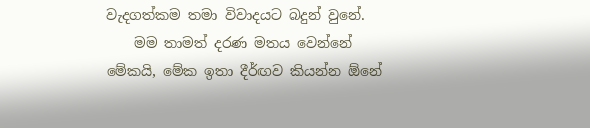වැදගත්කම තමා විවාදයට බදුන් වුනේ.
    මම තාමත් දරණ මතය වෙන්නේ මේකයි, මේක ඉතා දීර්ඟව කියන්න ඕනේ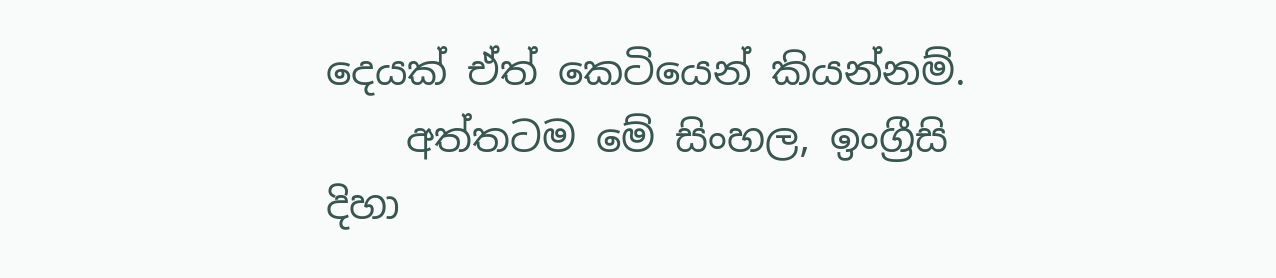දෙයක් ඒත් කෙටියෙන් කියන්නම්.
    අත්තටම මේ සිංහල, ඉංග්‍රීසි දිහා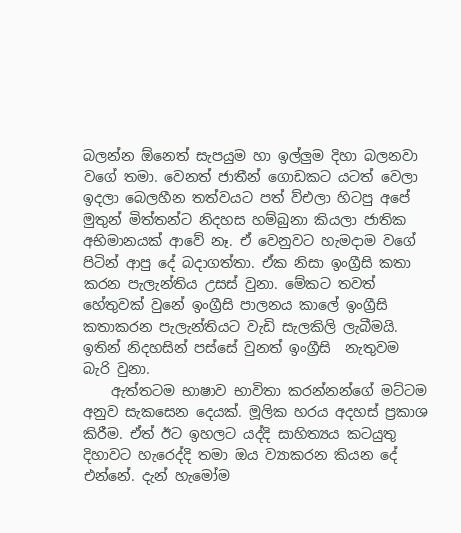බලන්න ඕනෙත් සැපයුම හා ඉල්ලුම දිහා බලනවා වගේ තමා. වෙනත් ජාතීන් ගොඩකට යටත් වෙලා ඉදලා බෙලහීන තත්වයට පත් ව්එලා හිටපු අපේ මුතුන් මිත්තන්ට නිදහස හම්බුනා කියලා ජාතික අභිමානයක් ආවේ නෑ. ඒ වෙනුවට හැමදාම වගේ පිටින් ආපු දේ බදාගත්තා. ඒක නිසා ඉංග්‍රීසි කතා කරන පැලැන්තිය උසස් වුනා. මේකට තවත් හේතුවක් වුනේ ඉංග්‍රීසි පාලනය කාලේ ඉංග්‍රීසි  කතාකරන පැලැන්තියට වැඩි සැලකිලි ලැබීමයි. ඉතින් නිදහසින් පස්සේ වුනත් ඉංග්‍රීසි  නැතුවම බැරි වුනා.
    ඇත්තටම භාෂාව භාවිතා කරන්නන්ගේ මට්ටම අනුව සැකසෙන දෙයක්. මූලික හරය අදහස් ප්‍රකාශ කිරීම. ඒත් ඊට ඉහලට යද්දි සාහිත්‍යය කටයුතු දිහාවට හැරෙද්දි තමා ඔය ව්‍යාකරන කියන දේ එන්නේ. දැන් හැමෝම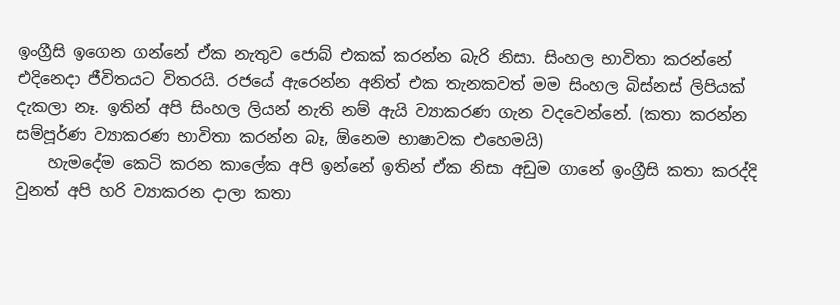ඉංග්‍රීසි ඉගෙන ගන්නේ ඒක නැතුව ජොබ් එකක් කරන්න බැරි නිසා. සිංහල භාවිතා කරන්නේ එදිනෙදා ජීවිතයට විතරයි. රජයේ ඇරෙන්න අනිත් එක තැනකවත් මම සිංහල බිස්නස් ලිපියක් දැකලා නෑ. ඉතින් අපි සිංහල ලියන් නැති නම් ඇයි ව්‍යාකරණ ගැන වදවෙන්නේ. (කතා කරන්න සම්පූර්ණ ව්‍යාකරණ භාවිතා කරන්න බෑ, ඕනෙම භාෂාවක එහෙමයි)
    හැමදේම කෙටි කරන කාලේක අපි ඉන්නේ ඉතින් ඒක නිසා අඩුම ගානේ ඉංග්‍රීසි කතා කරද්දි වුනත් අපි හරි ව්‍යාකරන දාලා කතා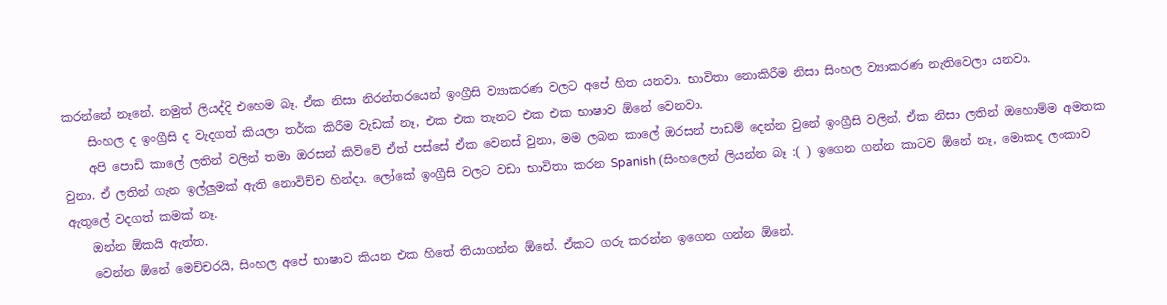කරන්නේ නෑනේ. නමුත් ලියද්දි එහෙම බෑ. ඒක නිසා නිරන්තරයෙන් ඉංග්‍රීසි ව්‍යාකරණ වලට අපේ හිත යනවා. භාවිතා නොකිරීම නිසා සිංහල ව්‍යාකරණ නැතිවෙලා යනවා.
    සිංහල ද ඉංග්‍රීසි ද වැදගත් කියලා තර්ක කිරීම වැඩක් නෑ, එක එක තැනට එක එක භාෂාව ඕනේ වෙනවා.
    අපි පොඩි කාලේ ලතින් වලින් තමා ඔරසන් කිව්වේ ඒත් පස්සේ ඒක වෙනස් වුනා, මම ලබන කාලේ ඔරසන් පාඩම් දෙන්න වුනේ ඉංග්‍රීසි වලින්. ඒක නිසා ලතින් ඔහොම්ම අමතක වුනා. ඒ ලතින් ගැන ඉල්ලුමක් ඇති නොවිච්ච හින්දා. ලෝකේ ඉංග්‍රීසි වලට වඩා භාවිතා කරන Spanish (සිංහලෙන් ලියන්න බෑ :( ) ඉගෙන ගන්න කාටව ඕනේ නෑ, මොකද ලංකාව ඇතුලේ වදගත් කමක් නෑ.
    ඔන්න ඕකයි ඇත්ත.
    වෙන්න ඕනේ මෙච්චරයි, සිංහල අපේ භාෂාව කියන එක හිතේ තියාගන්න ඕනේ. ඒකට ගරු කරන්න ඉගෙන ගන්න ඕනේ.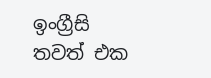ඉංග්‍රීසි තවත් එක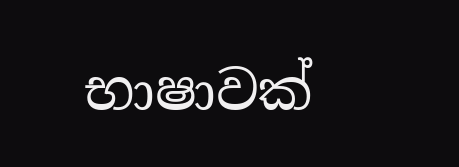භාෂාවක්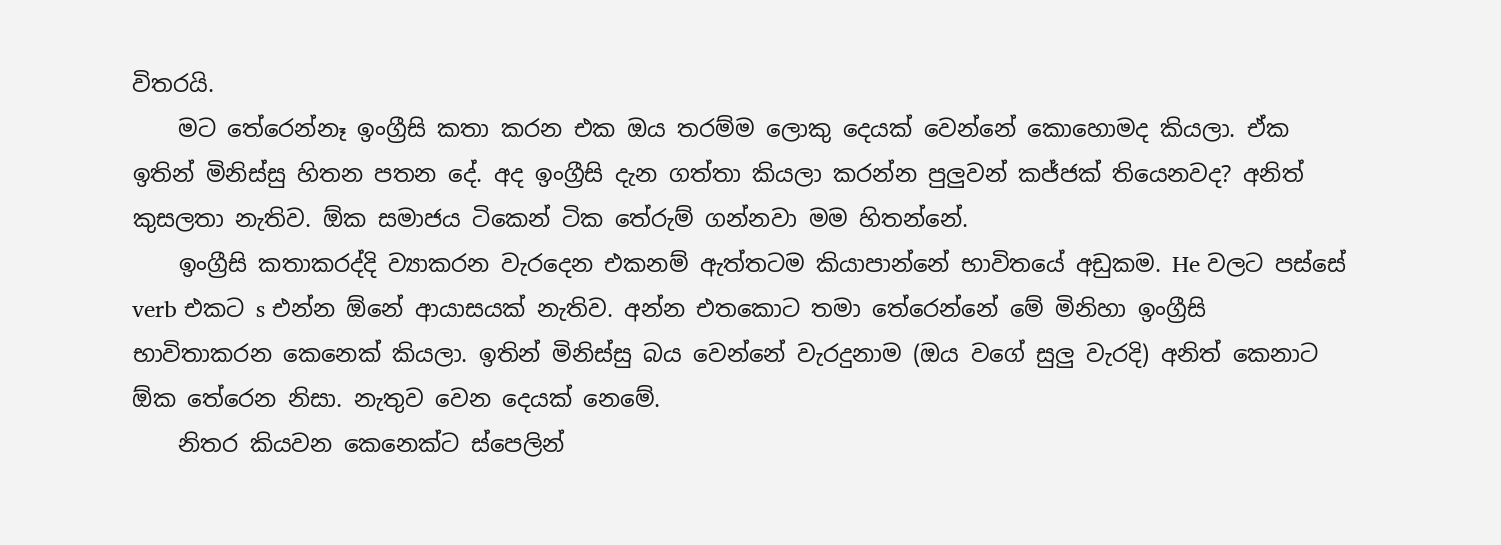විතරයි.
    මට තේරෙන්නෑ ඉංග්‍රීසි කතා කරන එක ඔය තරම්ම ලොකු දෙයක් වෙන්නේ කොහොමද කියලා. ඒක ඉතින් මිනිස්සු හිතන පතන දේ. අද ඉංග්‍රීසි දැන ගත්තා කියලා කරන්න පුලුවන් කජ්ජක් තියෙනවද? අනිත් කුසලතා නැතිව. ඕක සමාජය ටිකෙන් ටික තේරුම් ගන්නවා මම හිතන්නේ.
    ඉංග්‍රීසි කතාකරද්දි ව්‍යාකරන වැරදෙන එකනම් ඇත්තටම කියාපාන්නේ භාවිතයේ අඩුකම. He වලට පස්සේ verb එකට s එන්න ඕනේ ආයාසයක් නැතිව. අන්න එතකොට තමා තේරෙන්නේ මේ මිනිහා ඉංග්‍රීසි  භාවිතාකරන කෙනෙක් කියලා. ඉතින් මිනිස්සු බය වෙන්නේ වැරදුනාම (ඔය වගේ සුලු වැරදි) අනිත් කෙනාට ඕක තේරෙන නිසා. නැතුව වෙන දෙයක් නෙමේ.
    නිතර කියවන කෙනෙක්ට ස්පෙලින්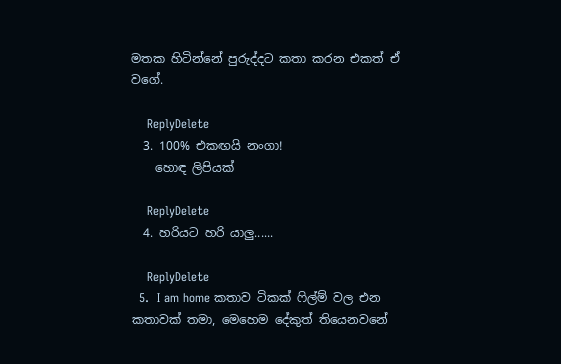මතක හිටින්නේ පුරුද්දට කතා කරන එකත් ඒ වගේ.

    ReplyDelete
  3. 100% එකඟයි නංගා!
    හොඳ ලිපියක්

    ReplyDelete
  4. හරියට හරි යාලු......

    ReplyDelete
  5.  I am home කතාව ටිකක් ෆිල්ම් වල එන කතාවක් තමා, මෙහෙම දේකුත් තියෙනවනේ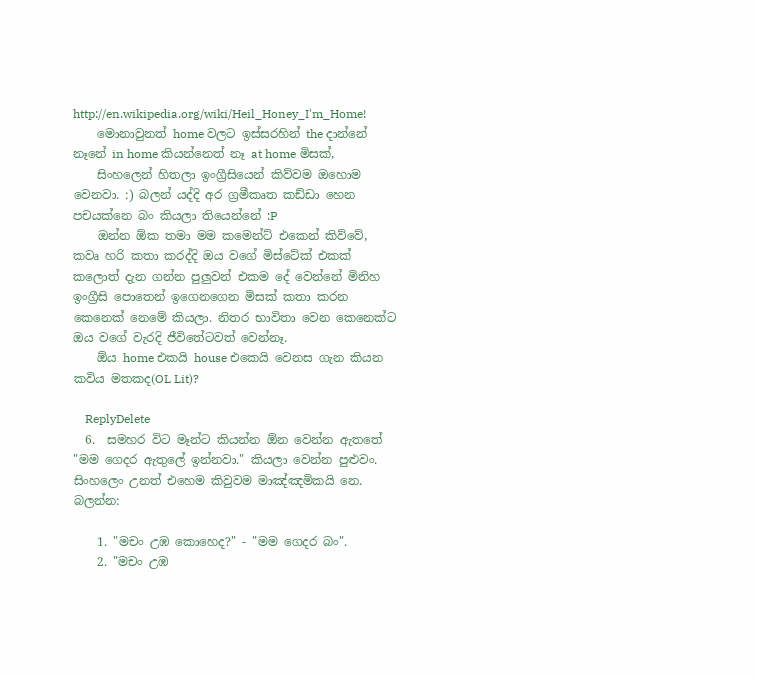http://en.wikipedia.org/wiki/Heil_Honey_I'm_Home!
    මොනාවුනත් home වලට ඉස්සරහින් the දාන්නේ නෑනේ in home කියන්නෙත් නෑ at home මිසක්,
    සිංහලෙන් හිතලා ඉංග්‍රීසියෙන් කිව්වම ඔහොම වෙනවා. :) බලන් යද්දි අර ග්‍රමීකෘත කඩ්ඩා හෙන පචයක්නෙ බං කියලා තියෙන්නේ :P
    ඔන්න ඕක තමා මම කමෙන්ට් එකෙන් කිව්වේ, කවෘ හරි කතා කරද්දි ඔය වගේ මිස්ටේක් එකක් කලොත් දැන ගන්න පුලුවන් එකම දේ වෙන්නේ මිනිහ ඉංග්‍රීසි පොතෙන් ඉගෙනගෙන මිසක් කතා කරන කෙනෙක් නෙමේ කියලා. නිතර භාවිතා වෙන කෙනෙක්ට ඔය වගේ වැරදි ජීවිතේටවත් වෙන්නෑ.
    ඕය home එකයි house එකෙයි වෙනස ගැන කියන කවිය මතකද(OL Lit)?

    ReplyDelete
  6.  සමහර විට මෑන්ට කියන්න ඕන වෙන්න ඇතතේ "මම ගෙදර ඇතුලේ ඉන්නවා." කියලා වෙන්න පුළුවං. සිංහලෙං උනත් එහෙම කිවුවම මාඤ්ඤමිකයි නෙ. බලන්න:

    1. "මචං උඹ කොහෙද?" - "මම ගෙදර බං".
    2. "මචං උඹ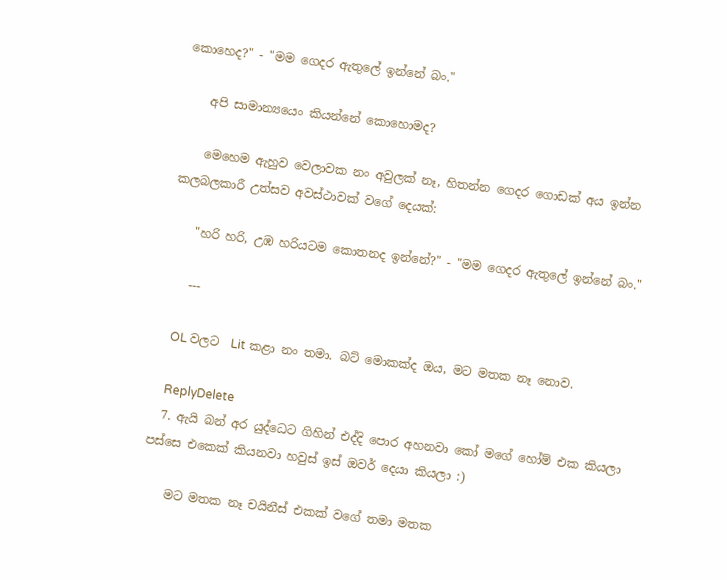කොහෙද?" - "මම ගෙදර ඇතුලේ ඉන්නේ බං."

    අපි සාමාන්‍යයෙං කියන්නේ කොහොමද?

    මෙහෙම ඇහුව වෙලාවක නං අවුලක් නෑ, හිතන්න ගෙදර ගොඩක් අය ඉන්න කලබලකාරී උත්සව අවස්ථාවක් වගේ දෙයක්:

    "හරි හරි, උඹ හරියටම කොතනද ඉන්නේ?" - "මම ගෙදර ඇතුලේ ඉන්නේ බං."

    ---

    OL වල‍ට  Lit කළා නං තමා. බට් මොකක්ද ඔය, මට මතක නෑ නොව.

    ReplyDelete
  7. ඇයි බන් අර යුද්ධෙට ගිහින් එද්දි පොර අහනවා කෝ මගේ හෝම් එක කියලා පස්සෙ එකෙක් කියනවා හවුස් ඉස් ඔවර් දෙයා කියලා :)

    මට මතක නෑ චයිනීස් එකක් වගේ තමා මතක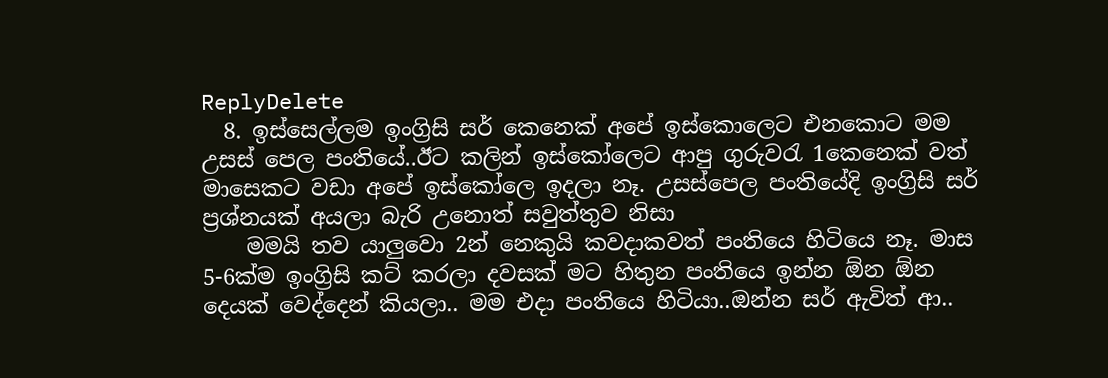ReplyDelete
  8. ඉස්සෙල්ලම ඉංග්‍රිසි සර් කෙනෙක් අපේ ඉස්කොලෙට එනකොට මම උසස් පෙල පංතියේ..ඊට කලින් ඉස්කෝලෙට ආපු ගුරුවරැ 1කෙනෙක් වත් මාසෙකට වඩා අපේ ඉස්කෝලෙ ඉදලා නෑ. උසස්පෙල පංතියේදි ඉංග්‍රිසි සර් ප්‍රශ්නයක් අයලා බැරි උනොත් සවුත්තුව නිසා
    මමයි තව යාලුවො 2න් නෙකුයි කවදාකවත් පංතියෙ හිටියෙ නෑ. මාස 5-6ක්ම ඉංග්‍රිසි කට් කරලා දවසක් මට හිතුන පංතියෙ ඉන්න ඕන ඕන දෙයක් වෙද්දෙන් කියලා.. මම එදා පංතියෙ හිටියා..ඔන්න සර් ඇවිත් ආ..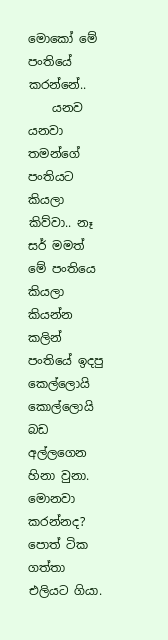මො‍කෝ මේ පංතියේ කරන්නේ..
    යනව යනවා තමන්ගේ පංතියට කියලා කිව්වා.. නෑ සර් මමත් මේ පංතියෙ කියලා කියන්න කලින් පංතියේ ඉදපු කෙල්ලොයි කොල්ලොයි බඩ අල්ලගෙන හිනා වුනා. මොනවා කරන්නද? පොත් ටික ගත්තා එලියට ගියා.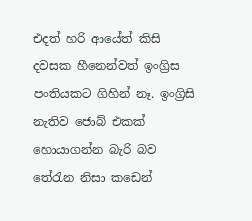එදත් හරි ආයේත් කිසි දවසක හීනෙන්වත් ඉංග්‍රිස පංතියකට ගිහින් නෑ. ඉංග්‍රිසි නැතිව ජොබ් එකක් හොයාගන්න බැරි බව තේරැන නිසා කඩෙන්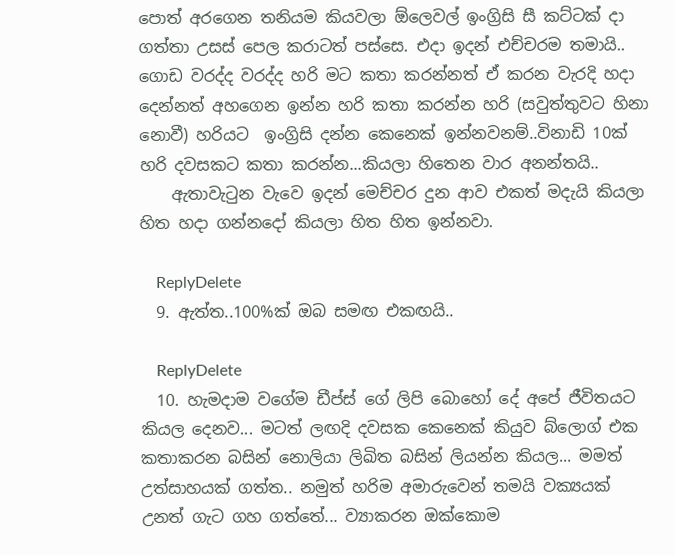පොත් අරගෙන තනියම කියවලා ඕලෙවල් ඉංග්‍රිසි සී කට්ටක් දා ගත්තා උසස් පෙල කරාටත් පස්සෙ. එදා ඉදන් එච්චරම තමායි.. ගොඩ වරද්ද වරද්ද හරි මට කතා කරන්නත් ඒ කරන වැරදි හදා දෙන්නත් අහගෙන ඉන්න හරි කතා කරන්න හරි (සවුත්තුවට හිනා නොවී) හරියට  ඉංග්‍රිසි දන්න කෙනෙක් ඉන්නවනම්..විනාඩි 10ක් හරි දවසකට කතා කරන්න...කියලා හිතෙන වාර අනන්තයි..
    ඇතාවැටුන වැවෙ ඉදන් මෙච්චර දුන ආව එකත් මදැයි කියලා හිත හදා ගන්නදෝ කියලා හිත හිත ඉන්නවා.

    ReplyDelete
  9. ඇත්ත..100%ක් ඔබ සමඟ එකඟයි..

    ReplyDelete
  10. හැමදාම වගේම ඩීප්ස් ගේ ලිපි බොහෝ දේ අපේ ජීවිතයට කියල දෙනව... මටත් ලඟදි දවසක කෙනෙක් කියුව බ්ලොග් එක කතාකරන බසින් නොලියා ලිඛිත බසින් ලියන්න කියල... මමත් උත්සාහයක් ගත්ත.. නමුත් හරිම අමාරුවෙන් තමයි වක්‍යයක් උනත් ගැට ගහ ගත්තේ... ව්‍යාකරන ඔක්කොම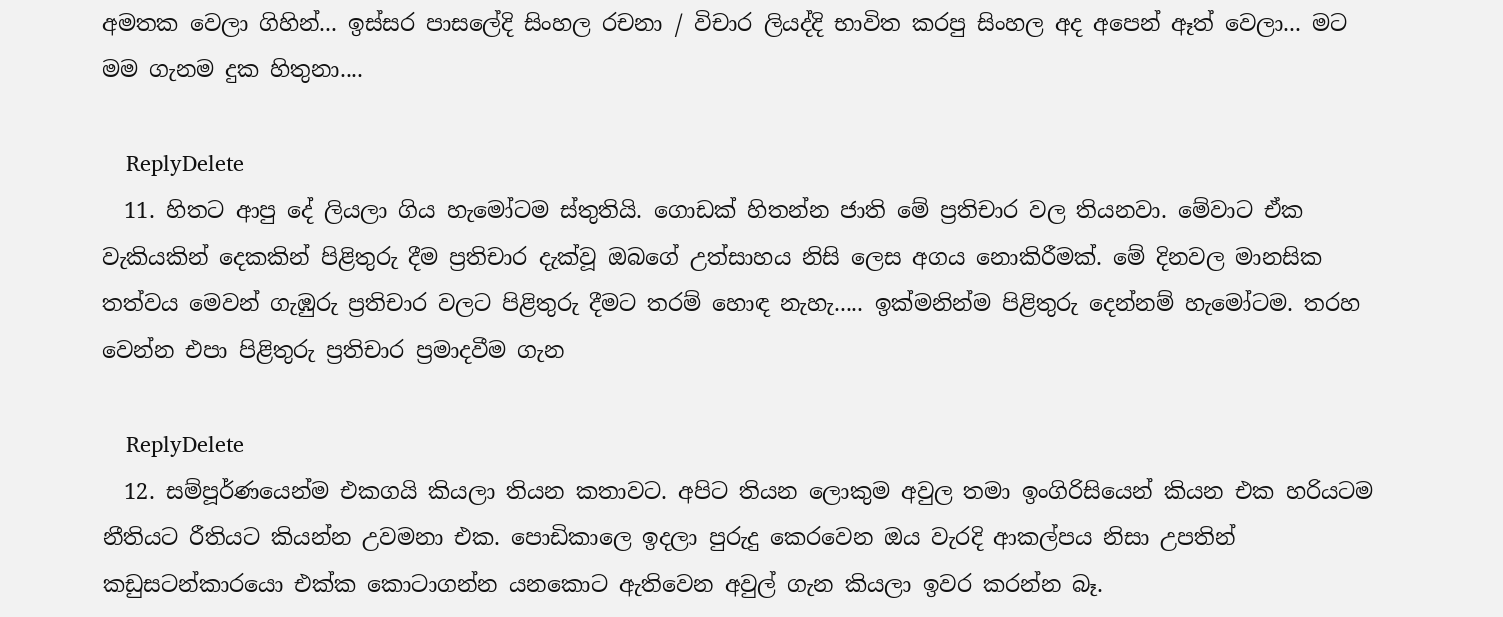අමතක වෙලා ගිහින්... ඉස්සර පාසලේදි සිංහල රචනා / විචාර ලියද්දි භාවිත කරපු සිංහල අද අපෙන් ඈත් වෙලා... මට මම ගැනම දුක හිතුනා....

    ReplyDelete
  11. හිතට ආපු දේ ලියලා ගිය හැමෝටම ස්තුතියි. ගොඩක් හිතන්න ජාති මේ ප්‍රතිචාර වල තියනවා. මේවාට ඒක වැකියකින් දෙකකින් පිළිතුරු දීම ප්‍රතිචාර දැක්වූ ඔබගේ උත්සාහය නිසි ලෙස අගය නොකිරීමක්. මේ දිනවල මානසික තත්වය මෙවන් ගැඹුරු ප්‍රතිචාර වලට පිළිතුරු දීමට තරම් හොඳ නැහැ..... ඉක්මනින්ම පිළිතුරු දෙන්නම් හැමෝටම. තරහ වෙන්න එපා පිළිතුරු ප්‍රතිචාර ප්‍රමාදවීම ගැන

    ReplyDelete
  12. සම්පූර්ණයෙන්ම එකගයි කියලා තියන කතාවට. අපිට තියන ලොකුම අවුල තමා ඉංගිරිසියෙන් කියන එක හරියටම නීතියට රීතියට කියන්න උවමනා එක. පොඩිකාලෙ ඉදලා පුරුදු කෙරවෙන ඔය වැරදි ආකල්පය නිසා උපතින් කඩුසටන්කාරයො එක්ක කොටාගන්න යනකොට ඇතිවෙන අවුල් ගැන කියලා ඉවර කරන්න බෑ.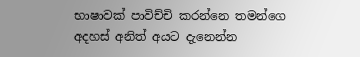භාෂාවක් පාවිච්චි කරන්නෙ තමන්ගෙ අදහස් අනිත් අයට දැනෙන්න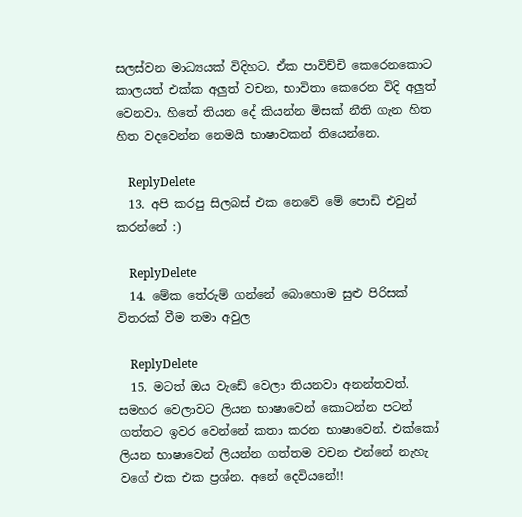සලස්වන මාධ්‍යයක් විදිහට. ඒක පාවිච්චි කෙරෙනකොට කාලයත් එක්ක අලුත් වචන, භාවිතා කෙරෙන විදි අලුත් වෙනවා. හිතේ තියන දේ කියන්න මිසක් නීති ගැන හිත හිත වදවෙන්න නෙමයි භාෂාවකන් තියෙන්නෙ.

    ReplyDelete
  13. අපි කරපු සිලබස් එක නෙවේ මේ පොඩි එවුන් කරන්නේ :)

    ReplyDelete
  14. මේක තේරුම් ගන්නේ බොහොම සුළු පිරිසක් විතරක් වීම තමා අවුල

    ReplyDelete
  15. මටත් ඔය වැඩේ වෙලා තියනවා අනන්තවත්. සමහර වෙලාවට ලියන භාෂාවෙන් කොටන්න පටන් ගත්තට ඉවර වෙන්නේ කතා කරන භාෂාවෙන්. එක්කෝ ලියන භාෂාවෙන් ලියන්න ගත්තම වචන එන්නේ නැහැ වගේ එක එක ප්‍රශ්න. අනේ දෙවියනේ!!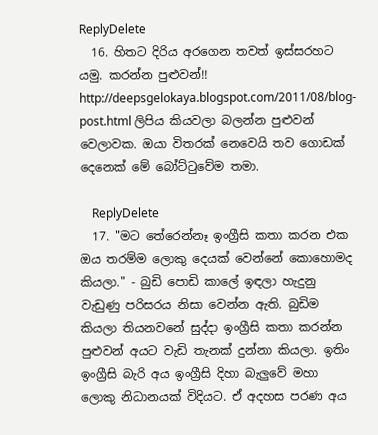ReplyDelete
  16. හිතට දිරිය අරගෙන තවත් ඉස්සරහට යමු. කරන්න පුළුවන්!! http://deepsgelokaya.blogspot.com/2011/08/blog-post.html ලිපිය කියවලා බලන්න පුළුවන් වෙලාවක. ඔයා විතරක් නෙවෙයි තව ගොඩක් දෙනෙක් මේ බෝට්ටුවේම තමා.

    ReplyDelete
  17. "මට තේරෙන්නෑ ඉංග්‍රීසි කතා කරන එක ඔය තරම්ම ලොකු දෙයක් වෙන්නේ කොහොමද කියලා." - බුඩි පොඩි කාලේ ඉඳලා හැදුනු වැඩුණු පරිසරය නිසා වෙන්න ඇති. බුඩිම කියලා තියනවනේ සුද්දා ඉංග්‍රීසි කතා කරන්න පුළුවන් අයට වැඩි තැනක් දුන්නා කියලා. ඉතිං ඉංග්‍රීසි බැරි අය ඉංග්‍රීසි දිහා බැලුවේ මහා ලොකු නිධානයක් විදියට. ඒ අදහස පරණ අය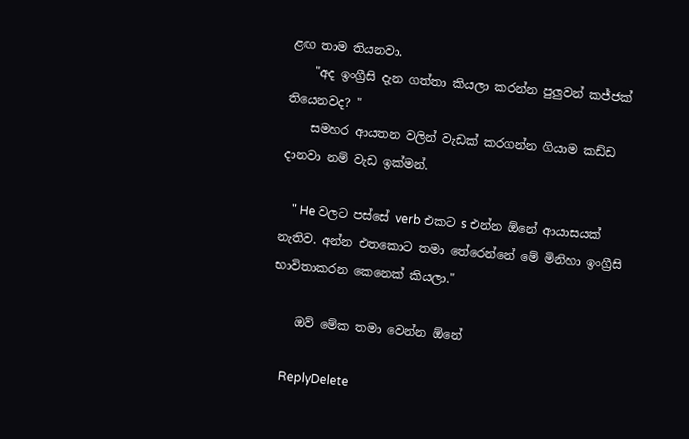ළඟ තාම තියනවා.
    "අද ඉංග්‍රීසි දැන ගත්තා කියලා කරන්න පුලුවන් කජ්ජක් තියෙනවද? "
    සමහර ආයතන වලින් වැඩක් කරගන්න ගියාම කඩ්ඩ දානවා නම් වැඩ ඉක්මන්.

    " He වලට පස්සේ verb එකට s එන්න ඕනේ ආයාසයක් නැතිව. අන්න එතකොට තමා තේරෙන්නේ මේ මිනිහා ඉංග්‍රීසි  භාවිතාකරන කෙනෙක් කියලා."

    ඔව් මේක තමා වෙන්න ඕනේ

    ReplyDelete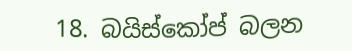18. බයිස්කෝප් බලන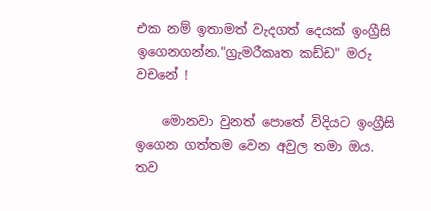එක නම් ඉතාමත් වැදගත් දෙයක් ඉංග්‍රීසි ඉගෙනගන්න."ග්‍රැමරීකෘත කඩ්ඩ" මරු වචනේ !

    මොනවා වුනත් පොතේ විදියට ඉංග්‍රීසි ඉගෙන ගත්තම වෙන අවුල තමා ඔය. තව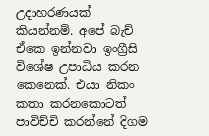උදාහරණයක් කියන්නම්. අපේ බැච් ඒකෙ ඉන්නවා ඉංග්‍රීසි විශේෂ උපාධිය කරන කෙනෙක්. එයා නිකං කතා කරනකොටත් පාවිච්චි කරන්නේ දිගම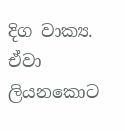දිග වාක්‍ය. ඒවා ලියනකොට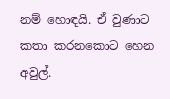නම් හොඳයි. ඒ වුණාට කතා කරනකොට හෙන අවුල්.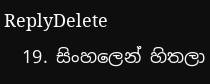ReplyDelete
  19. සිංහලෙන් හිතලා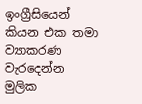ඉංග්‍රීසියෙන් කියන එක තමා ව්‍යාකරණ වැරදෙන්න මුලික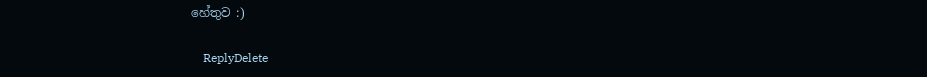හේතුව :)

    ReplyDelete